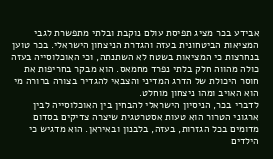אבידע בכר מציג תפיסת עולם נוקבת ובלתי מתפשרת לגבי המציאות הביטחונית בעזה והגדרת הניצחון הישראלי. בכר טוען בנחרצות כי המציאות בשטח לא השתנתה, וכי האוכלוסייה בעזה כולה מהווה חלק בלתי נפרד מחמאס. הוא מבקר בחריפות את חוסר היכולת של הדרג המדיני והצבאי להגדיר בצורה ברורה מי הוא האויב ומהו ניצחון מוחלט.
לדברי בכר, הניסיון הישראלי להבחין בין האוכלוסייה לבין ארגוני הטרור הוא טעות אסטרטגית שיצרה צדיקים בסדום מדומים בכל הגזרות, בעזה, בלבנון ובאיראן. הוא מדגיש כי הילדים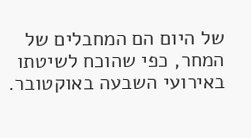של היום הם המחבלים של המחר, כפי שהוכח לשיטתו באירועי השבעה באוקטובר.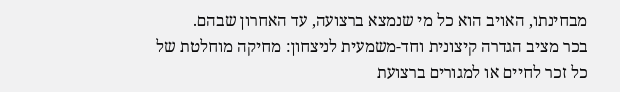מבחינתו, האויב הוא כל מי שנמצא ברצועה, עד האחרון שבהם.
בכר מציב הגדרה קיצונית וחד-משמעית לניצחון: מחיקה מוחלטת של כל זכר לחיים או למגורים ברצועת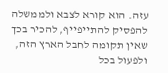עזה. הוא קורא לצבא ולממשלה להפסיק להתייפייף, להכיר בכך שאין תקומה לחבל הארץ הזה, ולפעול בכל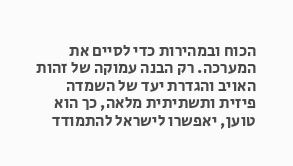הכוח ובמהירות כדי לסיים את המערכה. רק הבנה עמוקה של זהות האויב והגדרת יעד של השמדה פיזית ותשתיתית מלאה, כך הוא טוען, יאפשרו לישראל להתמודד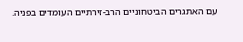עם האתגרים הביטחוניים הרב-זירתיים העומדים בפניה.